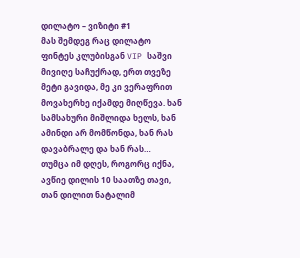დილატო – ვიზიტი #1
მას შემდეგ რაც დილატო ფინტეს კლუბისგან VIP საშვი მივიღე საჩუქრად, ერთ თვეზე მეტი გავიდა, მე კი ვერაფრით მოვახერხე იქამდე მიღწევა. ხან სამსახური მიშლიდა ხელს, ხან ამინდი არ მომწონდა, ხან რას დავაბრალე და ხან რას…
თუმცა იმ დღეს, როგორც იქნა, ავწიე დილის 10 საათზე თავი, თან დილით ნატალიმ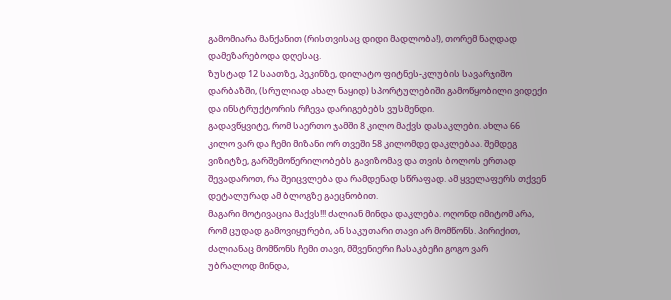გამომიარა მანქანით (რისთვისაც დიდი მადლობა!), თორემ ნაღდად დამეზარებოდა დღესაც.
ზუსტად 12 საათზე, პეკინზე, დილატო ფიტნეს-კლუბის სავარჯიშო დარბაზში, (სრულიად ახალ ნაყიდ) სპორტულებიში გამოწყობილი ვიდექი და ინსტრუქტორის რჩევა დარიგებებს ვუსმენდი.
გადავწყვიტე, რომ საერთო ჯამში 8 კილო მაქვს დასაკლები. ახლა 66 კილო ვარ და ჩემი მიზანი ორ თვეში 58 კილომდე დაკლებაა. შემდეგ ვიზიტზე, გარშემოწერილობებს გავიზომავ და თვის ბოლოს ერთად შევადაროთ, რა შეიცვლება და რამდენად სწრაფად. ამ ყველაფერს თქვენ დეტალურად ამ ბლოგზე გაეცნობით.
მაგარი მოტივაცია მაქვს!!! ძალიან მინდა დაკლება. ოღონდ იმიტომ არა, რომ ცუდად გამოვიყურები, ან საკუთარი თავი არ მომწონს. პირიქით, ძალიანაც მომწონს ჩემი თავი, მშვენიერი ჩასაკბეჩი გოგო ვარ
უბრალოდ მინდა,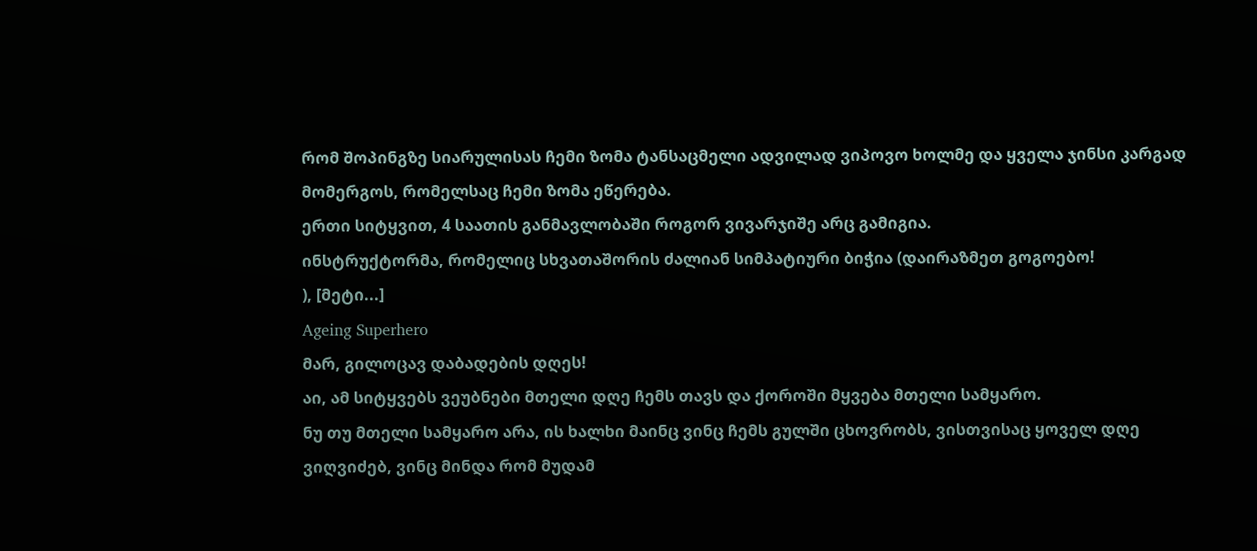რომ შოპინგზე სიარულისას ჩემი ზომა ტანსაცმელი ადვილად ვიპოვო ხოლმე და ყველა ჯინსი კარგად მომერგოს, რომელსაც ჩემი ზომა ეწერება.
ერთი სიტყვით, 4 საათის განმავლობაში როგორ ვივარჯიშე არც გამიგია.
ინსტრუქტორმა, რომელიც სხვათაშორის ძალიან სიმპატიური ბიჭია (დაირაზმეთ გოგოებო!
), [მეტი...]
Ageing Superhero
მარ, გილოცავ დაბადების დღეს!
აი, ამ სიტყვებს ვეუბნები მთელი დღე ჩემს თავს და ქოროში მყვება მთელი სამყარო.
ნუ თუ მთელი სამყარო არა, ის ხალხი მაინც ვინც ჩემს გულში ცხოვრობს, ვისთვისაც ყოველ დღე ვიღვიძებ, ვინც მინდა რომ მუდამ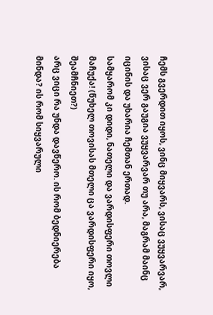ჩემს გვერდით იყოს, ვინც მიყვარს, ვისაც ვუყვარვარ, ვისაც ვერ გაუგია ვუყვარვარ თუ არა, მაგრამ მაინც იცინის და უხარია ჩემთან ერთად.
სამყარომ კი დიდი, ნათელი და ვარდისფერი თოვლი მაჩუქა! (წუხელ თოვისას მთელი ცა ვარდისფერი იყო, შეამჩნიეთ?)
არც ვიცი რა უნდა დავწერო. ის რომ ბედნიერება მინდა? ის რომ სიყვარული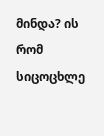მინდა? ის რომ სიცოცხლე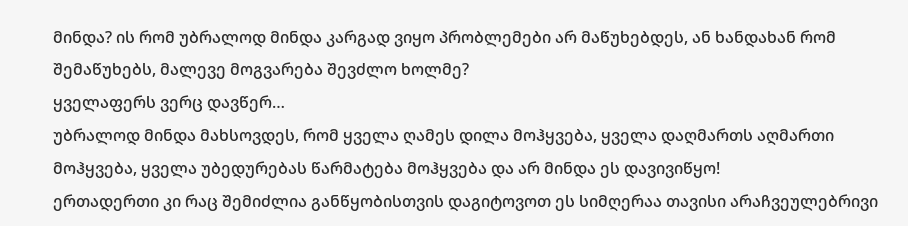მინდა? ის რომ უბრალოდ მინდა კარგად ვიყო პრობლემები არ მაწუხებდეს, ან ხანდახან რომ შემაწუხებს, მალევე მოგვარება შევძლო ხოლმე?
ყველაფერს ვერც დავწერ…
უბრალოდ მინდა მახსოვდეს, რომ ყველა ღამეს დილა მოჰყვება, ყველა დაღმართს აღმართი მოჰყვება, ყველა უბედურებას წარმატება მოჰყვება და არ მინდა ეს დავივიწყო!
ერთადერთი კი რაც შემიძლია განწყობისთვის დაგიტოვოთ ეს სიმღერაა თავისი არაჩვეულებრივი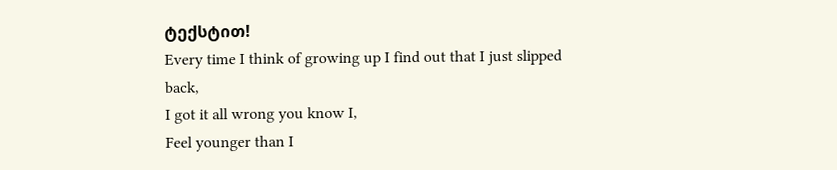ტექსტით!
Every time I think of growing up I find out that I just slipped back,
I got it all wrong you know I,
Feel younger than I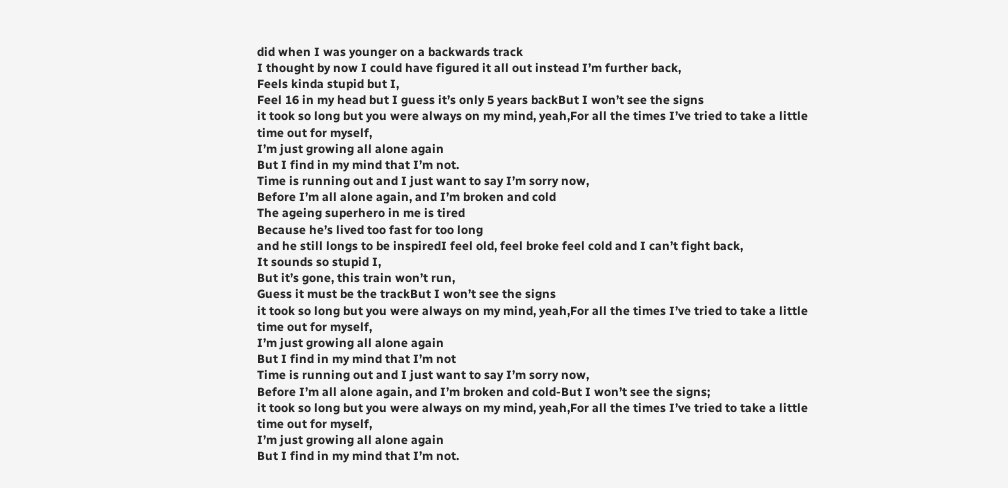did when I was younger on a backwards track
I thought by now I could have figured it all out instead I’m further back,
Feels kinda stupid but I,
Feel 16 in my head but I guess it’s only 5 years backBut I won’t see the signs
it took so long but you were always on my mind, yeah,For all the times I’ve tried to take a little time out for myself,
I’m just growing all alone again
But I find in my mind that I’m not.
Time is running out and I just want to say I’m sorry now,
Before I’m all alone again, and I’m broken and cold
The ageing superhero in me is tired
Because he’s lived too fast for too long
and he still longs to be inspiredI feel old, feel broke feel cold and I can’t fight back,
It sounds so stupid I,
But it’s gone, this train won’t run,
Guess it must be the trackBut I won’t see the signs
it took so long but you were always on my mind, yeah,For all the times I’ve tried to take a little time out for myself,
I’m just growing all alone again
But I find in my mind that I’m not
Time is running out and I just want to say I’m sorry now,
Before I’m all alone again, and I’m broken and cold-But I won’t see the signs;
it took so long but you were always on my mind, yeah,For all the times I’ve tried to take a little time out for myself,
I’m just growing all alone again
But I find in my mind that I’m not.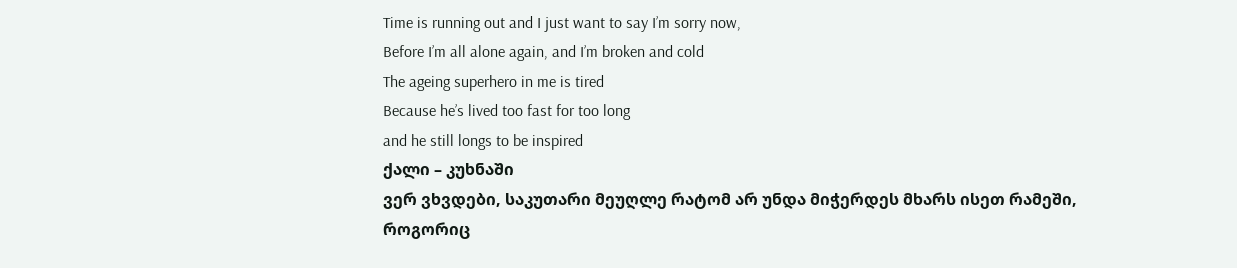Time is running out and I just want to say I’m sorry now,
Before I’m all alone again, and I’m broken and cold
The ageing superhero in me is tired
Because he’s lived too fast for too long
and he still longs to be inspired
ქალი – კუხნაში
ვერ ვხვდები, საკუთარი მეუღლე რატომ არ უნდა მიჭერდეს მხარს ისეთ რამეში, როგორიც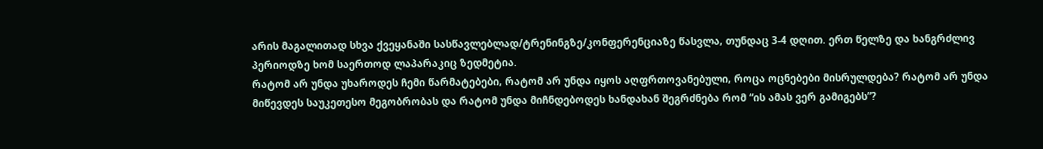არის მაგალითად სხვა ქვეყანაში სასწავლებლად/ტრენინგზე/კონფერენციაზე წასვლა, თუნდაც 3-4 დღით. ერთ წელზე და ხანგრძლივ პერიოდზე ხომ საერთოდ ლაპარაკიც ზედმეტია.
რატომ არ უნდა უხაროდეს ჩემი წარმატებები, რატომ არ უნდა იყოს აღფრთოვანებული, როცა ოცნებები მისრულდება? რატომ არ უნდა მიწევდეს საუკეთესო მეგობრობას და რატომ უნდა მიჩნდებოდეს ხანდახან შეგრძნება რომ “ის ამას ვერ გამიგებს”?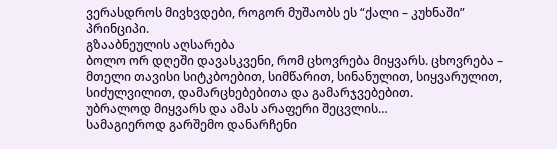ვერასდროს მივხვდები, როგორ მუშაობს ეს “ქალი – კუხნაში” პრინციპი.
გზააბნეულის აღსარება
ბოლო ორ დღეში დავასკვენი, რომ ცხოვრება მიყვარს. ცხოვრება – მთელი თავისი სიტკბოებით, სიმწარით, სინანულით, სიყვარულით, სიძულვილით, დამარცხებებითა და გამარჯვებებით.
უბრალოდ მიყვარს და ამას არაფერი შეცვლის…
სამაგიეროდ გარშემო დანარჩენი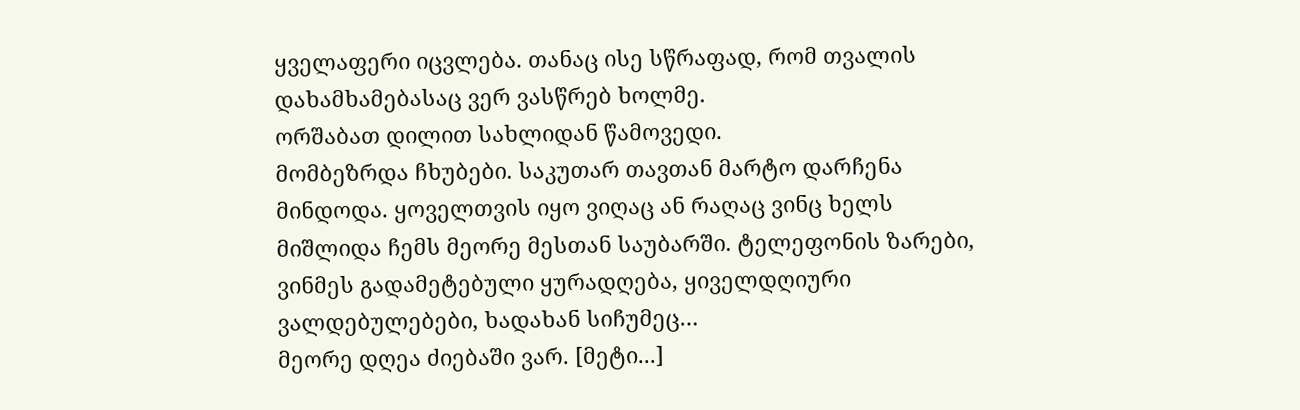ყველაფერი იცვლება. თანაც ისე სწრაფად, რომ თვალის დახამხამებასაც ვერ ვასწრებ ხოლმე.
ორშაბათ დილით სახლიდან წამოვედი.
მომბეზრდა ჩხუბები. საკუთარ თავთან მარტო დარჩენა მინდოდა. ყოველთვის იყო ვიღაც ან რაღაც ვინც ხელს მიშლიდა ჩემს მეორე მესთან საუბარში. ტელეფონის ზარები, ვინმეს გადამეტებული ყურადღება, ყიველდღიური ვალდებულებები, ხადახან სიჩუმეც…
მეორე დღეა ძიებაში ვარ. [მეტი...]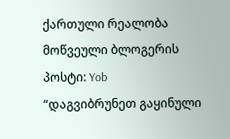ქართული რეალობა
მოწვეული ბლოგერის პოსტი: Yob
“დაგვიბრუნეთ გაყინული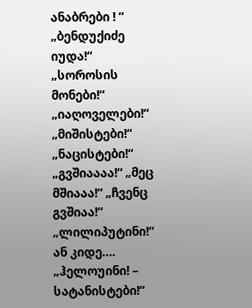ანაბრები ! “
„ბენდუქიძე იუდა!“
„სოროსის მონები!“ „იაღოველები!“ „მიშისტები!“ „ნაცისტები!“
„გვშიაააა!“ „მეც მშიააა!“ „ჩვენც გვშიაა!“
„ლილიპუტინი!“
ან კიდე….
„ჰელოუინი! – სატანისტები!“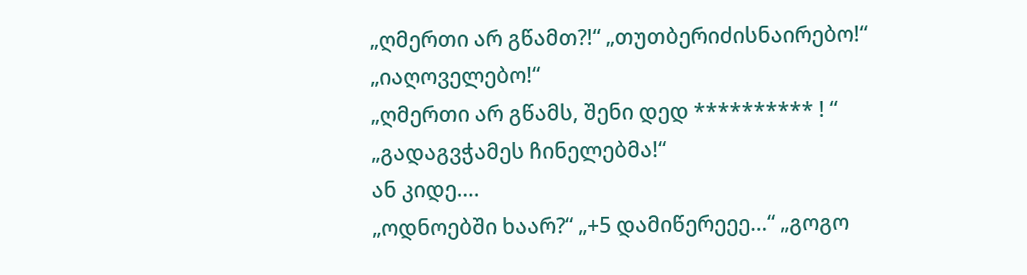„ღმერთი არ გწამთ?!“ „თუთბერიძისნაირებო!“ „იაღოველებო!“
„ღმერთი არ გწამს, შენი დედ ********** ! “
„გადაგვჭამეს ჩინელებმა!“
ან კიდე….
„ოდნოებში ხაარ?“ „+5 დამიწერეეე…“ „გოგო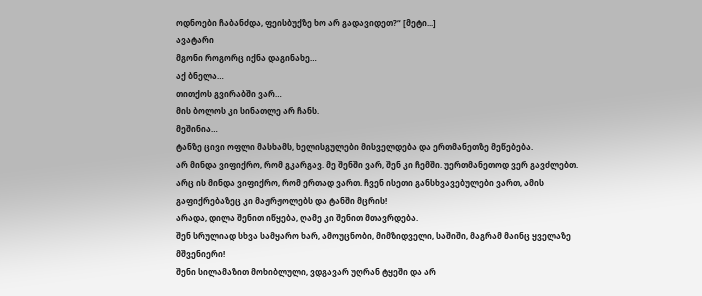ოდნოები ჩაბანძდა, ფეისბუქზე ხო არ გადავიდეთ?“ [მეტი...]
ავატარი
მგონი როგორც იქნა დაგინახე…
აქ ბნელა…
თითქოს გვირაბში ვარ…
მის ბოლოს კი სინათლე არ ჩანს.
მეშინია…
ტანზე ცივი ოფლი მასხამს, ხელისგულები მისველდება და ერთმანეთზე მეწებება.
არ მინდა ვიფიქრო, რომ გკარგავ. მე შენში ვარ, შენ კი ჩემში. უერთმანეთოდ ვერ გავძლებთ.
არც ის მინდა ვიფიქრო, რომ ერთად ვართ. ჩვენ ისეთი განსხვავებულები ვართ, ამის გაფიქრებაზეც კი მაჟრჟოლებს და ტანში მცრის!
არადა, დილა შენით იწყება, ღამე კი შენით მთავრდება.
შენ სრულიად სხვა სამყარო ხარ, ამოუცნობი, მიმზიდველი, საშიში, მაგრამ მაინც ყველაზე მშვენიერი!
შენი სილამაზით მოხიბლული, ვდგავარ უღრან ტყეში და არ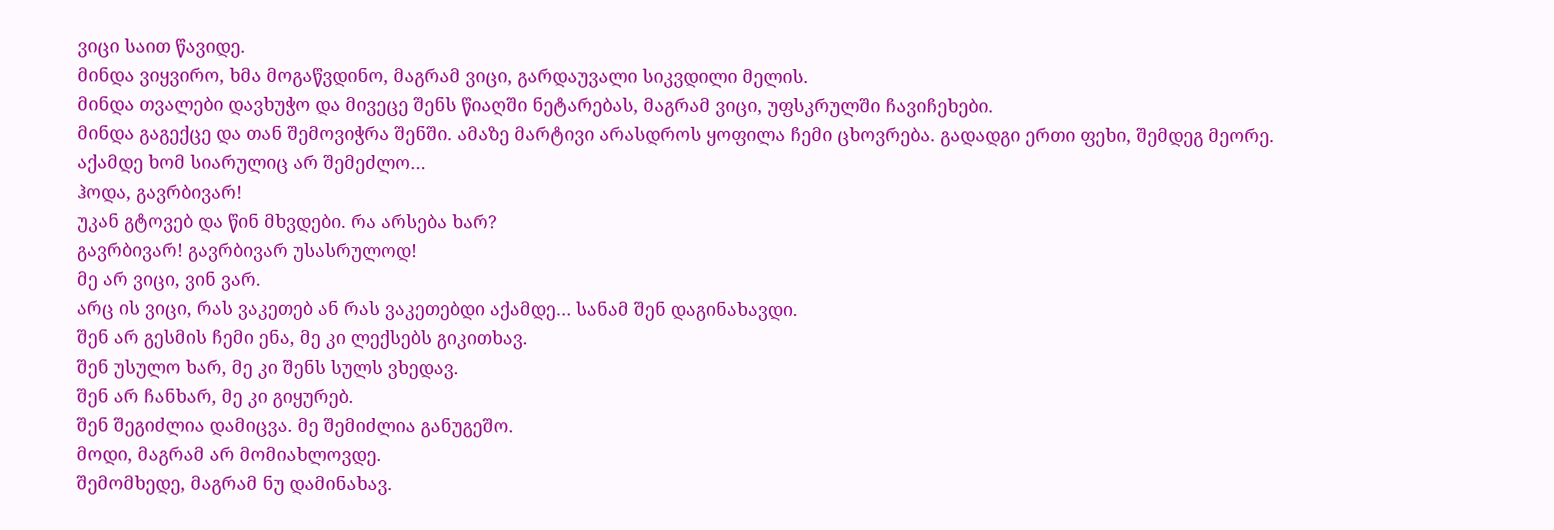ვიცი საით წავიდე.
მინდა ვიყვირო, ხმა მოგაწვდინო, მაგრამ ვიცი, გარდაუვალი სიკვდილი მელის.
მინდა თვალები დავხუჭო და მივეცე შენს წიაღში ნეტარებას, მაგრამ ვიცი, უფსკრულში ჩავიჩეხები.
მინდა გაგექცე და თან შემოვიჭრა შენში. ამაზე მარტივი არასდროს ყოფილა ჩემი ცხოვრება. გადადგი ერთი ფეხი, შემდეგ მეორე.
აქამდე ხომ სიარულიც არ შემეძლო…
ჰოდა, გავრბივარ!
უკან გტოვებ და წინ მხვდები. რა არსება ხარ?
გავრბივარ! გავრბივარ უსასრულოდ!
მე არ ვიცი, ვინ ვარ.
არც ის ვიცი, რას ვაკეთებ ან რას ვაკეთებდი აქამდე… სანამ შენ დაგინახავდი.
შენ არ გესმის ჩემი ენა, მე კი ლექსებს გიკითხავ.
შენ უსულო ხარ, მე კი შენს სულს ვხედავ.
შენ არ ჩანხარ, მე კი გიყურებ.
შენ შეგიძლია დამიცვა. მე შემიძლია განუგეშო.
მოდი, მაგრამ არ მომიახლოვდე.
შემომხედე, მაგრამ ნუ დამინახავ.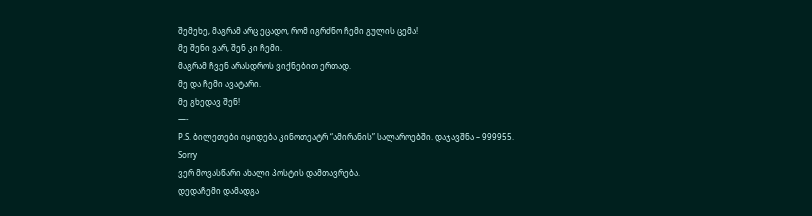შემეხე, მაგრამ არც ეცადო, რომ იგრძნო ჩემი გულის ცემა!
მე შენი ვარ, შენ კი ჩემი.
მაგრამ ჩვენ არასდროს ვიქნებით ერთად.
მე და ჩემი ავატარი.
მე გხედავ შენ!
—-
P.S. ბილეთები იყიდება კინოთეატრ “ამირანის” სალაროებში. დაჯავშნა – 999955.
Sorry
ვერ მოვასწარი ახალი პოსტის დამთავრება.
დედაჩემი დამადგა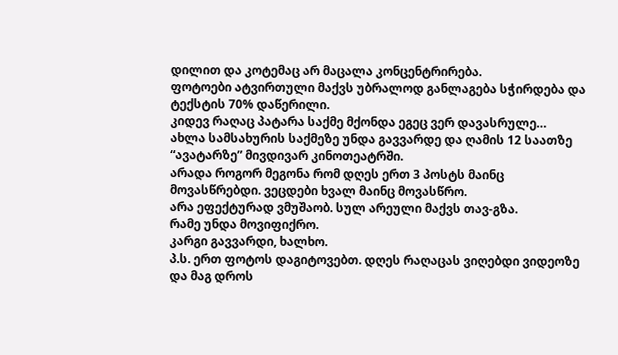დილით და კოტემაც არ მაცალა კონცენტრირება.
ფოტოები ატვირთული მაქვს უბრალოდ განლაგება სჭირდება და ტექსტის 70% დაწერილი.
კიდევ რაღაც პატარა საქმე მქონდა ეგეც ვერ დავასრულე…
ახლა სამსახურის საქმეზე უნდა გავვარდე და ღამის 12 საათზე “ავატარზე” მივდივარ კინოთეატრში.
არადა როგორ მეგონა რომ დღეს ერთ 3 პოსტს მაინც მოვასწრებდი. ვეცდები ხვალ მაინც მოვასწრო.
არა ეფექტურად ვმუშაობ. სულ არეული მაქვს თავ-გზა.
რამე უნდა მოვიფიქრო.
კარგი გავვარდი, ხალხო.
პ.ს. ერთ ფოტოს დაგიტოვებთ. დღეს რაღაცას ვიღებდი ვიდეოზე და მაგ დროს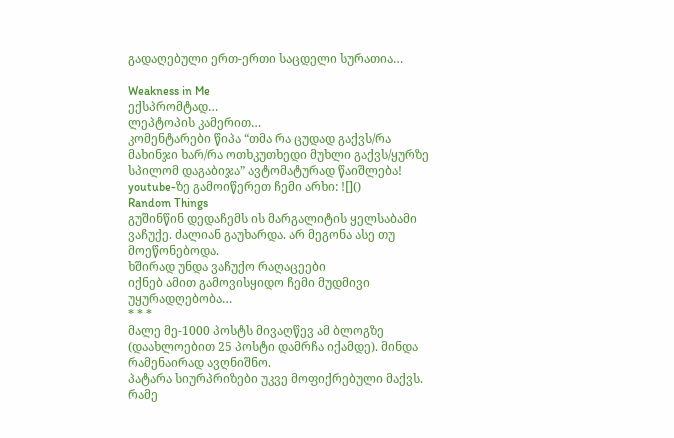გადაღებული ერთ-ერთი საცდელი სურათია…

Weakness in Me
ექსპრომტად…
ლეპტოპის კამერით…
კომენტარები წიპა “თმა რა ცუდად გაქვს/რა მახინჯი ხარ/რა ოთხკუთხედი მუხლი გაქვს/ყურზე სპილომ დაგაბიჯა” ავტომატურად წაიშლება!
youtube-ზე გამოიწერეთ ჩემი არხი: ![]()
Random Things
გუშინწინ დედაჩემს ის მარგალიტის ყელსაბამი ვაჩუქე. ძალიან გაუხარდა. არ მეგონა ასე თუ მოეწონებოდა.
ხშირად უნდა ვაჩუქო რაღაცეები
იქნებ ამით გამოვისყიდო ჩემი მუდმივი უყურადღებობა…
* * *
მალე მე-1000 პოსტს მივაღწევ ამ ბლოგზე (დაახლოებით 25 პოსტი დამრჩა იქამდე). მინდა რამენაირად ავღნიშნო.
პატარა სიურპრიზები უკვე მოფიქრებული მაქვს. რამე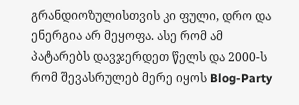გრანდიოზულისთვის კი ფული, დრო და ენერგია არ მეყოფა. ასე რომ ამ პატარებს დავჯერდეთ წელს და 2000-ს რომ შევასრულებ მერე იყოს Blog-Party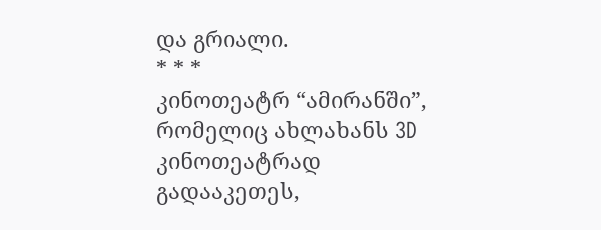და გრიალი.
* * *
კინოთეატრ “ამირანში”, რომელიც ახლახანს 3D კინოთეატრად გადააკეთეს,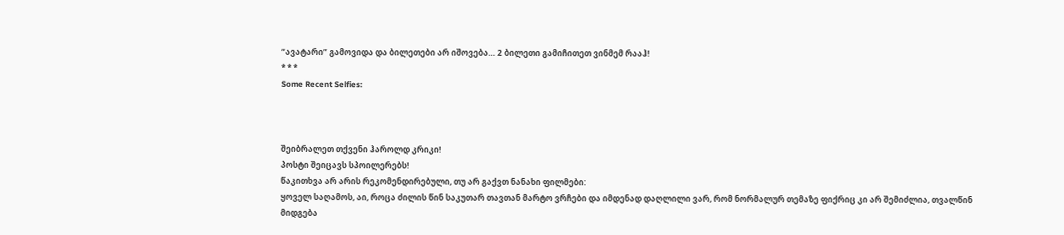“ავატარი” გამოვიდა და ბილეთები არ იშოვება… 2 ბილეთი გამიჩითეთ ვინმემ რააჰ!
* * *
Some Recent Selfies:



შეიბრალეთ თქვენი ჰაროლდ კრიკი!
პოსტი შეიცავს სპოილერებს!
წაკითხვა არ არის რეკომენდირებული, თუ არ გაქვთ ნანახი ფილმები:
ყოველ საღამოს, აი, როცა ძილის წინ საკუთარ თავთან მარტო ვრჩები და იმდენად დაღლილი ვარ, რომ ნორმალურ თემაზე ფიქრიც კი არ შემიძლია, თვალწინ მიდგება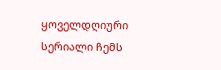ყოველდღიური სერიალი ჩემს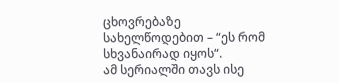ცხოვრებაზე სახელწოდებით – “ეს რომ სხვანაირად იყოს“.
ამ სერიალში თავს ისე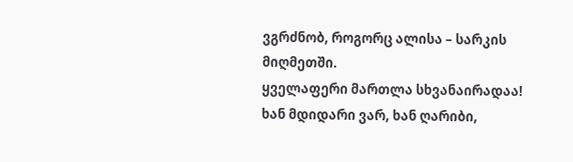ვგრძნობ, როგორც ალისა – სარკის მიღმეთში.
ყველაფერი მართლა სხვანაირადაა!
ხან მდიდარი ვარ, ხან ღარიბი,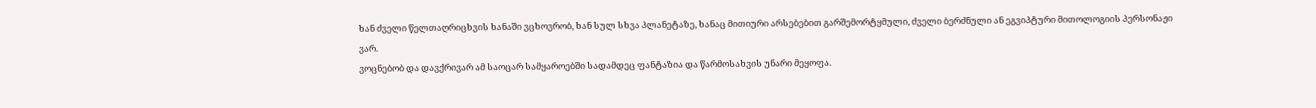ხან ძველი წელთაღრიცხვის ხანაში ვცხოვრობ, ხან სულ სხვა პლანეტაზე, ხანაც მითიური არსებებით გარშემორტყმული, ძველი ბერძნული ან ეგვიპტური მითოლოგიის პერსონაჟი ვარ.
ვოცნებობ და დავქრივარ ამ საოცარ სამყაროებში სადამდეც ფანტაზია და წარმოსახვის უნარი მეყოფა.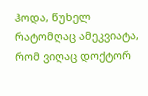ჰოდა, წუხელ რატომღაც ამეკვიატა, რომ ვიღაც დოქტორ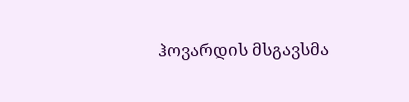ჰოვარდის მსგავსმა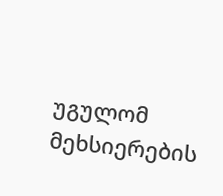უგულომ მეხსიერების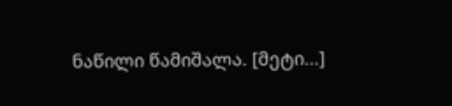ნაწილი წამიშალა. [მეტი...]